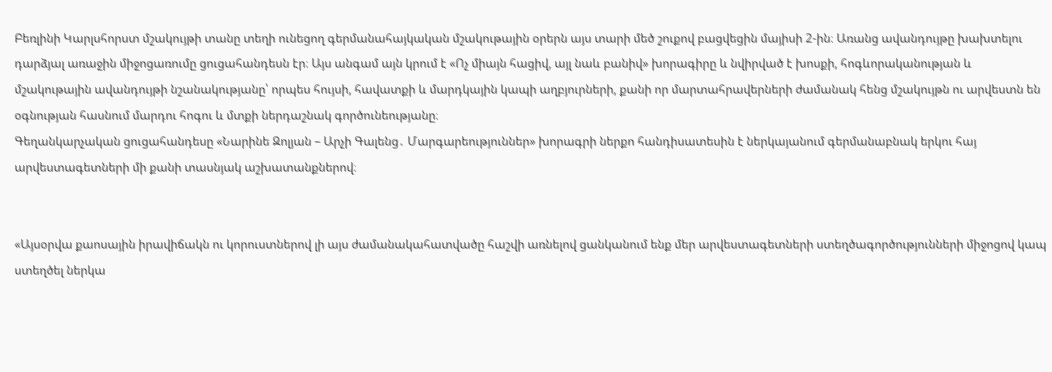Բեռլինի Կարլսհորստ մշակույթի տանը տեղի ունեցող գերմանահայկական մշակութային օրերն այս տարի մեծ շուքով բացվեցին մայիսի 2-ին։ Առանց ավանդույթը խախտելու դարձյալ առաջին միջոցառումը ցուցահանդեսն էր։ Այս անգամ այն կրում է «Ոչ միայն հացիվ, այլ նաև բանիվ» խորագիրը և նվիրված է խոսքի, հոգևորականության և մշակութային ավանդույթի նշանակությանը՝ որպես հույսի, հավատքի և մարդկային կապի աղբյուրների, քանի որ մարտահրավերների ժամանակ հենց մշակույթն ու արվեստն են օգնության հասնում մարդու հոգու և մտքի ներդաշնակ գործունեությանը։
Գեղանկարչական ցուցահանդեսը «Նարինե Զոլյան – Արչի Գալենց․ Մարգարեություններ» խորագրի ներքո հանդիսատեսին է ներկայանում գերմանաբնակ երկու հայ արվեստագետների մի քանի տասնյակ աշխատանքներով։


«Այսօրվա քաոսային իրավիճակն ու կորուստներով լի այս ժամանակահատվածը հաշվի առնելով ցանկանում ենք մեր արվեստագետների ստեղծագործությունների միջոցով կապ ստեղծել ներկա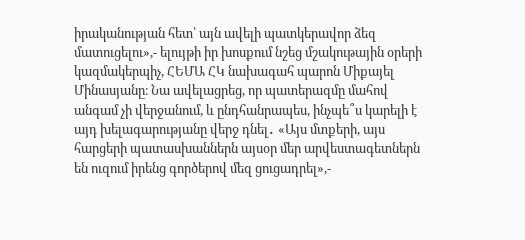իրականության հետ՝ այն ավելի պատկերավոր ձեզ մատուցելու»,- ելույթի իր խոսքում նշեց մշակութային օրերի կազմակերպիչ, ՀԵՄԱ ՀԿ նախագահ պարոն Միքայել Մինասյանը։ Նա ավելացրեց, որ պատերազմը մահով անգամ չի վերջանում, և ընդհանրապես, ինչպե՞ս կարելի է այդ խելագարությանը վերջ դնել․ «Այս մտքերի, այս հարցերի պատասխաններն այսօր մեր արվեստագետներն են ուզում իրենց գործերով մեզ ցուցադրել»,-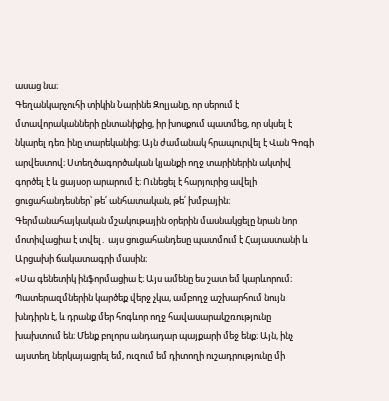ասաց նա։
Գեղանկարչուհի տիկին Նարինե Զոլյանը, որ սերում է մտավորականների ընտանիքից, իր խոսքում պատմեց, որ սկսել է նկարել դեռ ինը տարեկանից։ Այն ժամանակ հրապուրվել է Վան Գոգի արվեստով։ Ստեղծագործական կյանքի ողջ տարիներին ակտիվ գործել է և ցայսօր արարում է։ Ունեցել է հարյուրից ավելի ցուցահանդեսներ՝ թե՛ անհատական, թե՛ խմբային։ Գերմանահայկական մշակութային օրերին մասնակցելը նրան նոր մոտիվացիա է տվել․ այս ցուցահանդեսը պատմում է Հայաստանի և Արցախի ճակատագրի մասին։
«Սա գենետիկ ինֆորմացիա է։ Այս ամենը ես շատ եմ կարևորում։ Պատերազմներին կարծեք վերջ չկա, ամբողջ աշխարհում նույն խնդիրն է, և դրանք մեր հոգևոր ողջ հավասարակշռությունը խախտում են։ Մենք բոլորս անդադար պայքարի մեջ ենք։ Այն, ինչ այստեղ ներկայացրել եմ, ուզում եմ դիտողի ուշադրությունը մի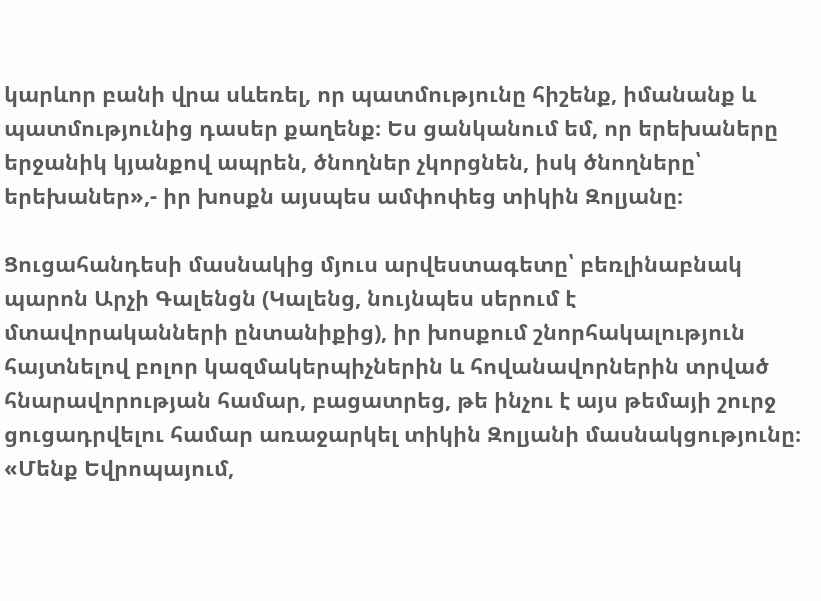կարևոր բանի վրա սևեռել, որ պատմությունը հիշենք, իմանանք և պատմությունից դասեր քաղենք։ Ես ցանկանում եմ, որ երեխաները երջանիկ կյանքով ապրեն, ծնողներ չկորցնեն, իսկ ծնողները՝ երեխաներ»,- իր խոսքն այսպես ամփոփեց տիկին Զոլյանը։

Ցուցահանդեսի մասնակից մյուս արվեստագետը՝ բեռլինաբնակ պարոն Արչի Գալենցն (Կալենց, նույնպես սերում է մտավորականների ընտանիքից), իր խոսքում շնորհակալություն հայտնելով բոլոր կազմակերպիչներին և հովանավորներին տրված հնարավորության համար, բացատրեց, թե ինչու է այս թեմայի շուրջ ցուցադրվելու համար առաջարկել տիկին Զոլյանի մասնակցությունը։ «Մենք Եվրոպայում,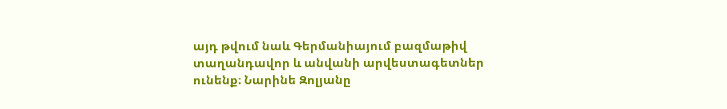այդ թվում նաև Գերմանիայում բազմաթիվ տաղանդավոր և անվանի արվեստագետներ ունենք։ Նարինե Զոլյանը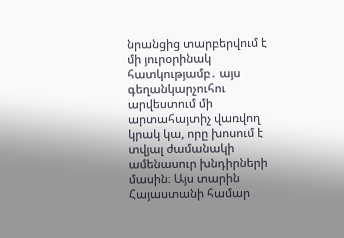նրանցից տարբերվում է մի յուրօրինակ հատկությամբ․ այս գեղանկարչուհու արվեստում մի արտահայտիչ վառվող կրակ կա, որը խոսում է տվյալ ժամանակի ամենասուր խնդիրների մասին։ Այս տարին Հայաստանի համար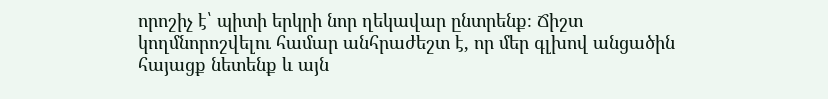որոշիչ է՝ պիտի երկրի նոր ղեկավար ընտրենք։ Ճիշտ կողմնորոշվելու համար անհրաժեշտ է, որ մեր գլխով անցածին հայացք նետենք և այն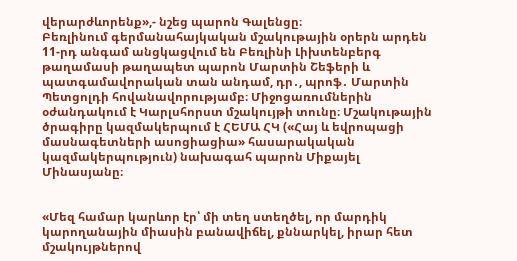վերարժևորենք»,- նշեց պարոն Գալենցը։
Բեռլինում գերմանահայկական մշակութային օրերն արդեն 11-րդ անգամ անցկացվում են Բեռլինի Լիխտենբերգ թաղամասի թաղապետ պարոն Մարտին Շեֆերի և պատգամավորական տան անդամ, դր․, պրոֆ․ Մարտին Պետցոլդի հովանավորությամբ։ Միջոցառումներին օժանդակում է Կարլսհորստ մշակույթի տունը։ Մշակութային ծրագիրը կազմակերպում է ՀԵՄԱ ՀԿ («Հայ և եվրոպացի մասնագետների ասոցիացիա» հասարակական կազմակերպություն) նախագահ պարոն Միքայել Մինասյանը։


«Մեզ համար կարևոր էր՝ մի տեղ ստեղծել, որ մարդիկ կարողանային միասին բանավիճել, քննարկել, իրար հետ մշակույթներով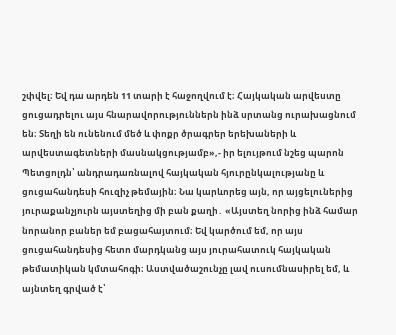շփվել։ Եվ դա արդեն 11 տարի է հաջողվում է։ Հայկական արվեստը ցուցադրելու այս հնարավորություններն ինձ սրտանց ուրախացնում են։ Տեղի են ունենում մեծ և փոքր ծրագրեր երեխաների և արվեստագետների մասնակցությամբ»,- իր ելույթում նշեց պարոն Պետցոլդն՝ անդրադառնալով հայկական հյուրընկալությանը և ցուցահանդեսի հուզիչ թեմային։ Նա կարևորեց այն, որ այցելուներից յուրաքանչյուրն այստեղից մի բան քաղի․ «Այստեղ նորից ինձ համար նորանոր բաներ եմ բացահայտում։ Եվ կարծում եմ, որ այս ցուցահանդեսից հետո մարդկանց այս յուրահատուկ հայկական թեմատիկան կմտահոգի։ Աստվածաշունչը լավ ուսումնասիրել եմ, և այնտեղ գրված է՝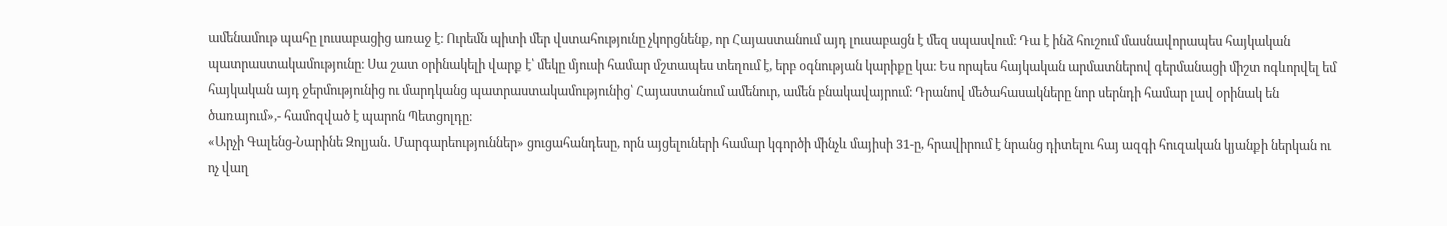ամենամութ պահը լուսաբացից առաջ է։ Ուրեմն պիտի մեր վստահությունը չկորցնենք, որ Հայաստանում այդ լուսաբացն է մեզ սպասվում։ Դա է ինձ հուշում մասնավորապես հայկական պատրաստակամությունը։ Սա շատ օրինակելի վարք է՝ մեկը մյուսի համար մշտապես տեղում է, երբ օգնության կարիքը կա։ Ես որպես հայկական արմատներով գերմանացի միշտ ոգևորվել եմ հայկական այդ ջերմությունից ու մարդկանց պատրաստակամությունից՝ Հայաստանում ամենուր, ամեն բնակավայրում։ Դրանով մեծահասակները նոր սերնդի համար լավ օրինակ են ծառայում»,- համոզված է պարոն Պետցոլդը։
«Արչի Գալենց-Նարինե Զոլյան․ Մարգարեություններ» ցուցահանդեսը, որն այցելուների համար կգործի մինչև մայիսի 31-ը, հրավիրում է նրանց դիտելու հայ ազգի հուզական կյանքի ներկան ու ոչ վաղ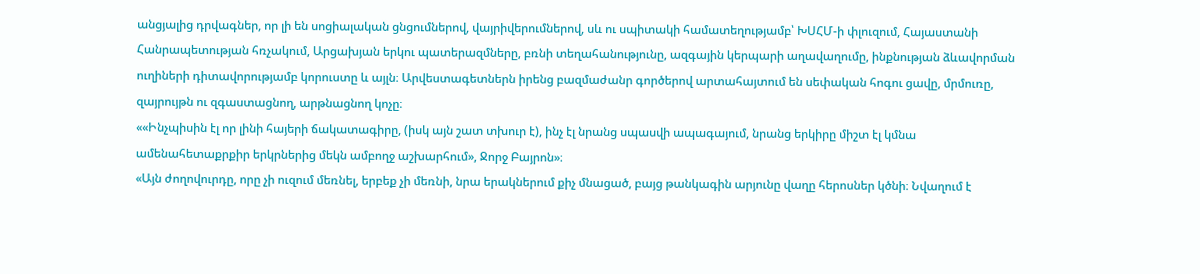անցյալից դրվագներ, որ լի են սոցիալական ցնցումներով, վայրիվերումներով, սև ու սպիտակի համատեղությամբ՝ ԽՍՀՄ-ի փլուզում, Հայաստանի Հանրապետության հռչակում, Արցախյան երկու պատերազմները, բռնի տեղահանությունը, ազգային կերպարի աղավաղումը, ինքնության ձևավորման ուղիների դիտավորությամբ կորուստը և այլն։ Արվեստագետներն իրենց բազմաժանր գործերով արտահայտում են սեփական հոգու ցավը, մրմուռը, զայրույթն ու զգաստացնող, արթնացնող կոչը։
««Ինչպիսին էլ որ լինի հայերի ճակատագիրը, (իսկ այն շատ տխուր է), ինչ էլ նրանց սպասվի ապագայում, նրանց երկիրը միշտ էլ կմնա ամենահետաքրքիր երկրներից մեկն ամբողջ աշխարհում», Ջորջ Բայրոն»։
«Այն ժողովուրդը, որը չի ուզում մեռնել, երբեք չի մեռնի, նրա երակներում քիչ մնացած, բայց թանկագին արյունը վաղը հերոսներ կծնի։ Նվաղում է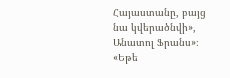Հայաստանը, բայց նա կվերածնվի», Անատոլ Ֆրանս»։
«Եթե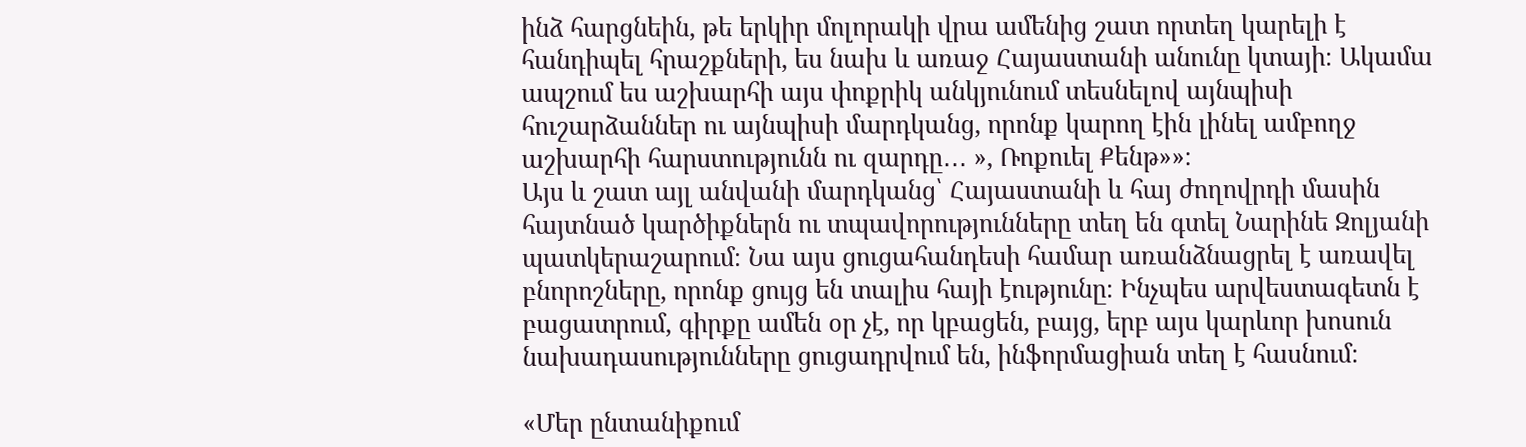ինձ հարցնեին, թե երկիր մոլորակի վրա ամենից շատ որտեղ կարելի է հանդիպել հրաշքների, ես նախ և առաջ Հայաստանի անունը կտայի։ Ակամա ապշում ես աշխարհի այս փոքրիկ անկյունում տեսնելով այնպիսի հուշարձաններ ու այնպիսի մարդկանց, որոնք կարող էին լինել ամբողջ աշխարհի հարստությունն ու զարդը․․․ », Ռոքուել Քենթ»»։
Այս և շատ այլ անվանի մարդկանց՝ Հայաստանի և հայ ժողովրդի մասին հայտնած կարծիքներն ու տպավորությունները տեղ են գտել Նարինե Զոլյանի պատկերաշարում։ Նա այս ցուցահանդեսի համար առանձնացրել է առավել բնորոշները, որոնք ցույց են տալիս հայի էությունը։ Ինչպես արվեստագետն է բացատրում, գիրքը ամեն օր չէ, որ կբացեն, բայց, երբ այս կարևոր խոսուն նախադասությունները ցուցադրվում են, ինֆորմացիան տեղ է հասնում։

«Մեր ընտանիքում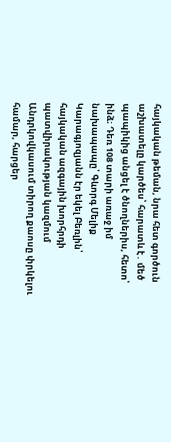հայկական թեման, նրա հետ գործուն աշխատելը կարծես՝ հարատև է․ մեծ պապիկից անցել է ծնողներիս, հետո՝ ինձ։ Դեռ 108 տարի առաջ իմ նախապապը՝ Գևորգ Մելիք Կարագյոզյանն էր եկել Բեռլին՝ հայկական ազգային խորհրդի պատվիրակության կազմում Անդրկովկասում տիրող քաոսը փրկելու համար, հարցեր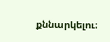քննարկելու։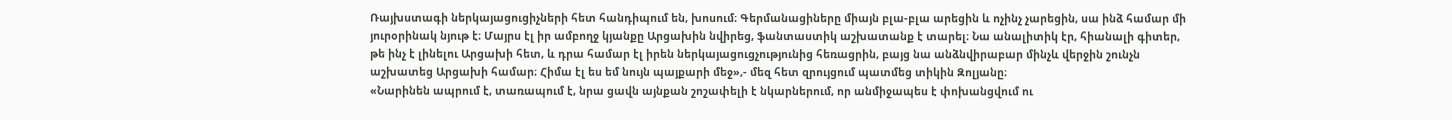Ռայխստագի ներկայացուցիչների հետ հանդիպում են, խոսում։ Գերմանացիները միայն բլա-բլա արեցին և ոչինչ չարեցին, սա ինձ համար մի յուրօրինակ նյութ է։ Մայրս էլ իր ամբողջ կյանքը Արցախին նվիրեց, ֆանտաստիկ աշխատանք է տարել։ Նա անալիտիկ էր, հիանալի գիտեր, թե ինչ է լինելու Արցախի հետ, և դրա համար էլ իրեն ներկայացուցչությունից հեռացրին, բայց նա անձնվիրաբար մինչև վերջին շունչն աշխատեց Արցախի համար։ Հիմա էլ ես եմ նույն պայքարի մեջ»,- մեզ հետ զրույցում պատմեց տիկին Զոլյանը։
«Նարինեն ապրում է, տառապում է, նրա ցավն այնքան շոշափելի է նկարներում, որ անմիջապես է փոխանցվում ու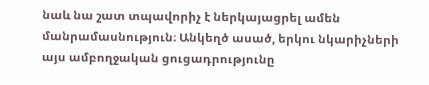նաև նա շատ տպավորիչ է ներկայացրել ամեն մանրամասնություն։ Անկեղծ ասած, երկու նկարիչների այս ամբողջական ցուցադրությունը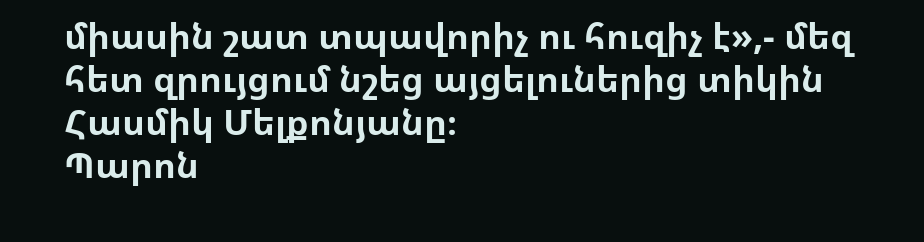միասին շատ տպավորիչ ու հուզիչ է»,- մեզ հետ զրույցում նշեց այցելուներից տիկին Հասմիկ Մելքոնյանը։
Պարոն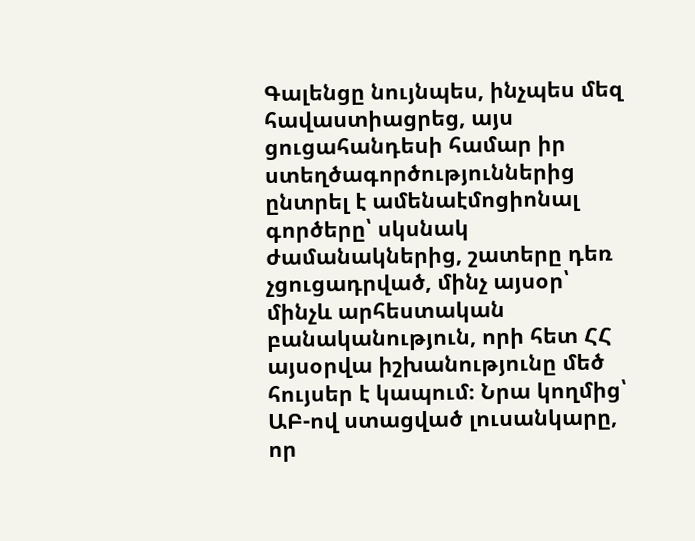Գալենցը նույնպես, ինչպես մեզ հավաստիացրեց, այս ցուցահանդեսի համար իր ստեղծագործություններից ընտրել է ամենաէմոցիոնալ գործերը՝ սկսնակ ժամանակներից, շատերը դեռ չցուցադրված, մինչ այսօր՝ մինչև արհեստական բանականություն, որի հետ ՀՀ այսօրվա իշխանությունը մեծ հույսեր է կապում։ Նրա կողմից՝ ԱԲ-ով ստացված լուսանկարը, որ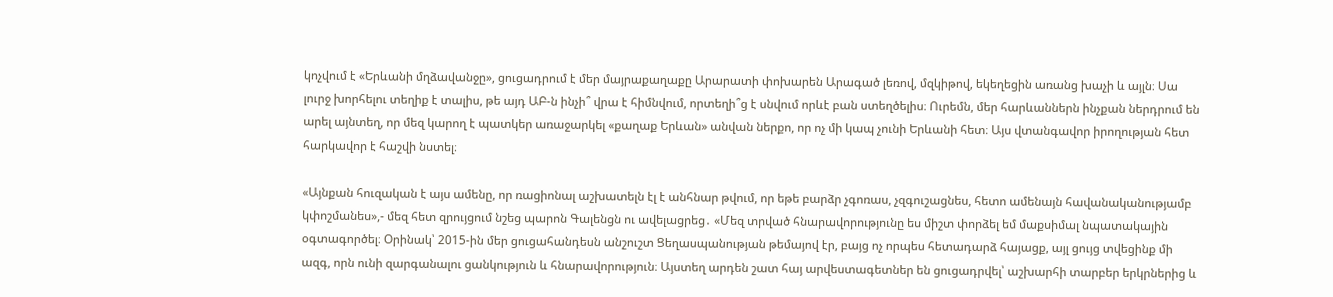կոչվում է «Երևանի մղձավանջը», ցուցադրում է մեր մայրաքաղաքը Արարատի փոխարեն Արագած լեռով, մզկիթով, եկեղեցին առանց խաչի և այլն։ Սա լուրջ խորհելու տեղիք է տալիս, թե այդ ԱԲ-ն ինչի՞ վրա է հիմնվում, որտեղի՞ց է սնվում որևէ բան ստեղծելիս։ Ուրեմն, մեր հարևաններն ինչքան ներդրում են արել այնտեղ, որ մեզ կարող է պատկեր առաջարկել «քաղաք Երևան» անվան ներքո, որ ոչ մի կապ չունի Երևանի հետ։ Այս վտանգավոր իրողության հետ հարկավոր է հաշվի նստել։

«Այնքան հուզական է այս ամենը, որ ռացիոնալ աշխատելն էլ է անհնար թվում, որ եթե բարձր չգոռաս, չզգուշացնես, հետո ամենայն հավանականությամբ կփոշմանես»,- մեզ հետ զրույցում նշեց պարոն Գալենցն ու ավելացրեց․ «Մեզ տրված հնարավորությունը ես միշտ փորձել եմ մաքսիմալ նպատակային օգտագործել։ Օրինակ՝ 2015-ին մեր ցուցահանդեսն անշուշտ Ցեղասպանության թեմայով էր, բայց ոչ որպես հետադարձ հայացք, այլ ցույց տվեցինք մի ազգ, որն ունի զարգանալու ցանկություն և հնարավորություն։ Այստեղ արդեն շատ հայ արվեստագետներ են ցուցադրվել՝ աշխարհի տարբեր երկրներից և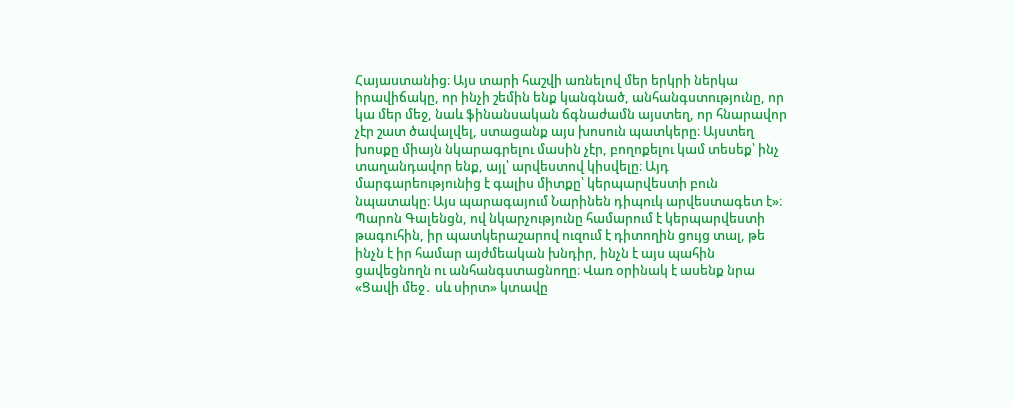Հայաստանից։ Այս տարի հաշվի առնելով մեր երկրի ներկա իրավիճակը, որ ինչի շեմին ենք կանգնած, անհանգստությունը, որ կա մեր մեջ, նաև ֆինանսական ճգնաժամն այստեղ, որ հնարավոր չէր շատ ծավալվել, ստացանք այս խոսուն պատկերը։ Այստեղ խոսքը միայն նկարագրելու մասին չէր, բողոքելու կամ տեսեք՝ ինչ տաղանդավոր ենք, այլ՝ արվեստով կիսվելը։ Այդ մարգարեությունից է գալիս միտքը՝ կերպարվեստի բուն նպատակը։ Այս պարագայում Նարինեն դիպուկ արվեստագետ է»։
Պարոն Գալենցն, ով նկարչությունը համարում է կերպարվեստի թագուհին, իր պատկերաշարով ուզում է դիտողին ցույց տալ, թե ինչն է իր համար այժմեական խնդիր, ինչն է այս պահին ցավեցնողն ու անհանգստացնողը։ Վառ օրինակ է ասենք նրա «Ցավի մեջ․ սև սիրտ» կտավը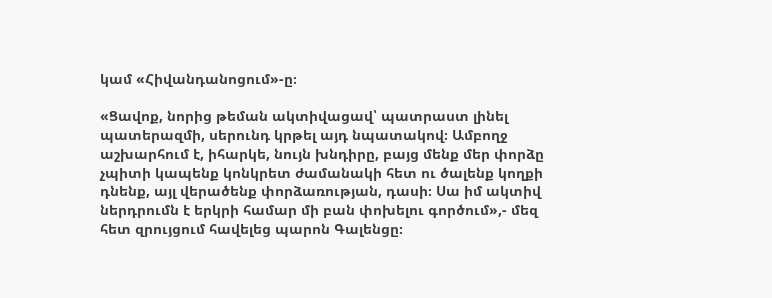կամ «Հիվանդանոցում»-ը։

«Ցավոք, նորից թեման ակտիվացավ՝ պատրաստ լինել պատերազմի, սերունդ կրթել այդ նպատակով։ Ամբողջ աշխարհում է, իհարկե, նույն խնդիրը, բայց մենք մեր փորձը չպիտի կապենք կոնկրետ ժամանակի հետ ու ծալենք կողքի դնենք, այլ վերածենք փորձառության, դասի։ Սա իմ ակտիվ ներդրումն է երկրի համար մի բան փոխելու գործում»,- մեզ հետ զրույցում հավելեց պարոն Գալենցը։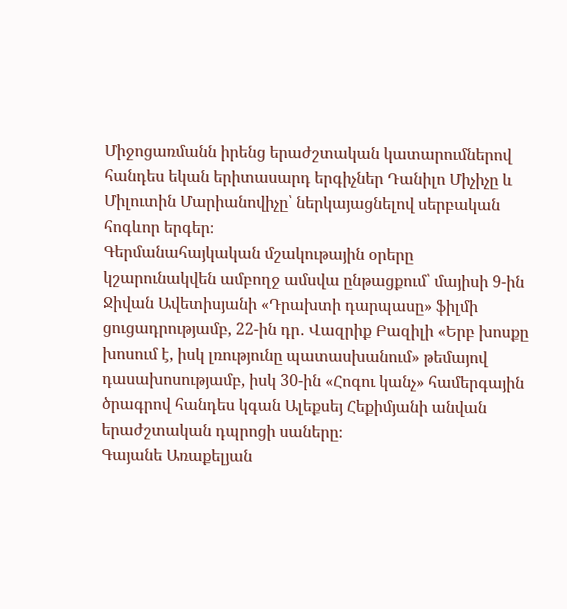Միջոցառմանն իրենց երաժշտական կատարումներով հանդես եկան երիտասարդ երգիչներ Դանիլո Միչիչը և Միլուտին Մարիանովիչը՝ ներկայացնելով սերբական հոգևոր երգեր։
Գերմանահայկական մշակութային օրերը կշարունակվեն ամբողջ ամսվա ընթացքում՝ մայիսի 9-ին Ջիվան Ավետիսյանի «Դրախտի դարպասը» ֆիլմի ցուցադրությամբ, 22-ին դր․ Վազրիք Բազիլի «Երբ խոսքը խոսում է, իսկ լռությունը պատասխանում» թեմայով դասախոսությամբ, իսկ 30-ին «Հոգու կանչ» համերգային ծրագրով հանդես կգան Ալեքսեյ Հեքիմյանի անվան երաժշտական դպրոցի սաները։
Գայանե Առաքելյան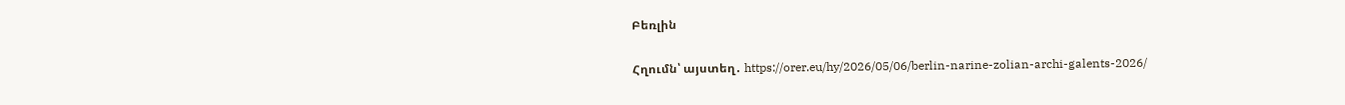Բեռլին

Հղումն՝ այստեղ․ https://orer.eu/hy/2026/05/06/berlin-narine-zolian-archi-galents-2026/